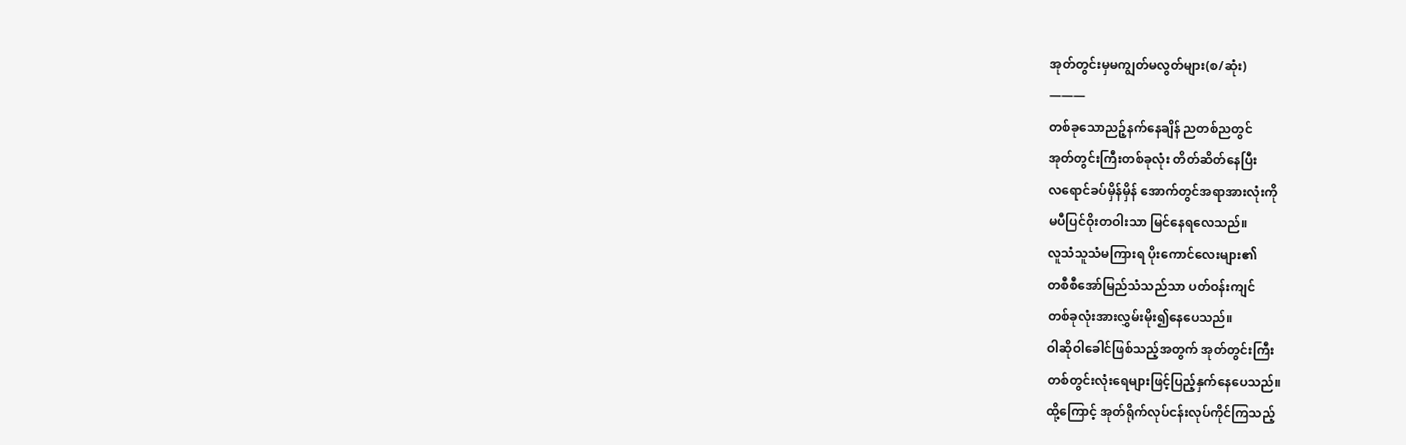အုတ်တွင်းမှမကျွတ်မလွတ်များ(စ/ဆုံး)
———
တစ်ခုသောညဉ့်နက်နေချိန် ညတစ်ညတွင်
အုတ်တွင်းကြီးတစ်ခုလုံး တိတ်ဆိတ်နေပြီး
လရောင်ခပ်မှိန်မှိန် အောက်တွင်အရာအားလုံးကို
မပီပြင်ဝိုးတဝါးသာ မြင်နေရလေသည်။
လူသံသူသံမကြားရ ပိုးကောင်လေးများ၏
တစီစီအော်မြည်သံသည်သာ ပတ်ဝန်းကျင်
တစ်ခုလုံးအားလွှမ်းမိုး၍နေပေသည်။
ဝါဆိုဝါခေါင်ဖြစ်သည့်အတွက် အုတ်တွင်းကြီး
တစ်တွင်းလုံးရေများဖြင့်ပြည့်နှက်နေပေသည်။
ထို့ကြောင့် အုတ်ရိုက်လုပ်ငန်းလုပ်ကိုင်ကြသည့်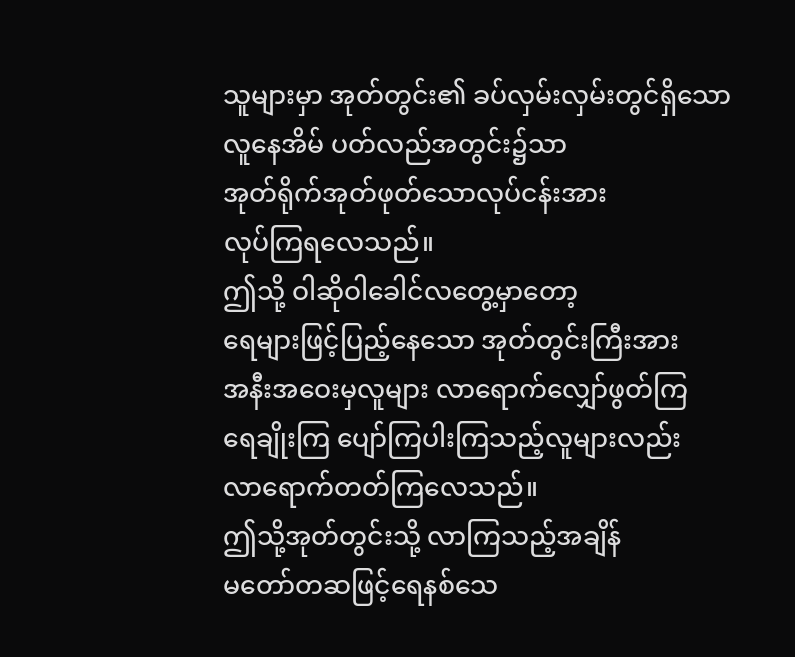သူများမှာ အုတ်တွင်း၏ ခပ်လှမ်းလှမ်းတွင်ရှိသော
လူနေအိမ် ပတ်လည်အတွင်း၌သာ
အုတ်ရိုက်အုတ်ဖုတ်သောလုပ်ငန်းအား
လုပ်ကြရလေသည်။
ဤသို့ ဝါဆိုဝါခေါင်လတွေ့မှာတော့
ရေများဖြင့်ပြည့်နေသော အုတ်တွင်းကြီးအား
အနီးအဝေးမှလူများ လာရောက်လျှော်ဖွတ်ကြ
ရေချိုးကြ ပျော်ကြပါးကြသည့်လူများလည်း
လာရောက်တတ်ကြလေသည်။
ဤသို့အုတ်တွင်းသို့ လာကြသည့်အချိန်
မတော်တဆဖြင့်ရေနစ်သေ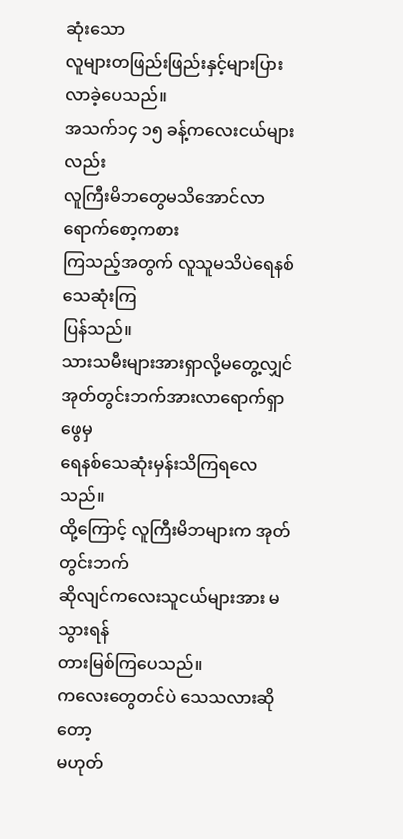ဆုံးသော
လူများတဖြည်းဖြည်းနှင့်များပြားလာခဲ့ပေသည်။
အသက်၁၄ ၁၅ ခန့်ကလေးငယ်များလည်း
လူကြီးမိဘတွေမသိအောင်လာရောက်စော့ကစား
ကြသည့်အတွက် လူသူမသိပဲရေနစ်သေဆုံးကြ
ပြန်သည်။
သားသမီးများအားရှာလို့မတွေ့လျှင်
အုတ်တွင်းဘက်အားလာရောက်ရှာဖွေမှ
ရေနစ်သေဆုံးမှန်းသိကြရလေသည်။
ထို့ကြောင့် လူကြီးမိဘများက အုတ်တွင်းဘက်
ဆိုလျင်ကလေးသူငယ်များအား မသွားရန်
တားမြစ်ကြပေသည်။
ကလေးတွေတင်ပဲ သေသလားဆိုတော့
မဟုတ်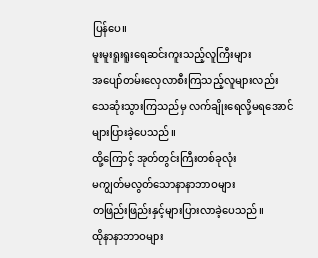ပြန်ပေ။
မူးမူးရူးရူးရေဆင်းကူးသည့်လူကြီးများ
အပျော်တမ်းလှေလာစီးကြသည့်လူများလည်း
သေဆုံးသွားကြသည်မှ လက်ချိုးရေလို့မရအောင်
များပြားခဲ့ပေသည်။
ထို့ကြောင့် အုတ်တွင်းကြီးတစ်ခုလုံး
မကျွတ်မလွတ်သောနာနာဘာဝများ
တဖြည်းဖြည်းနှင့်များပြားလာခဲ့ပေသည်။
ထိုနာနာဘာဝများ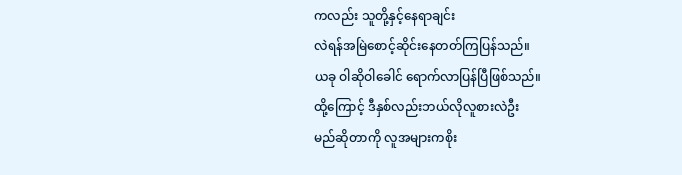ကလည်း သူတို့နှင့်နေရာချင်း
လဲရန်အမြဲစောင့်ဆိုင်းနေတတ်ကြပြန်သည်။
ယခု ဝါဆိုဝါခေါင် ရောက်လာပြန်ပြီဖြစ်သည်။
ထို့ကြောင့် ဒီနှစ်လည်းဘယ်လိုလူစားလဲဦး
မည်ဆိုတာကို လူအများကစိုး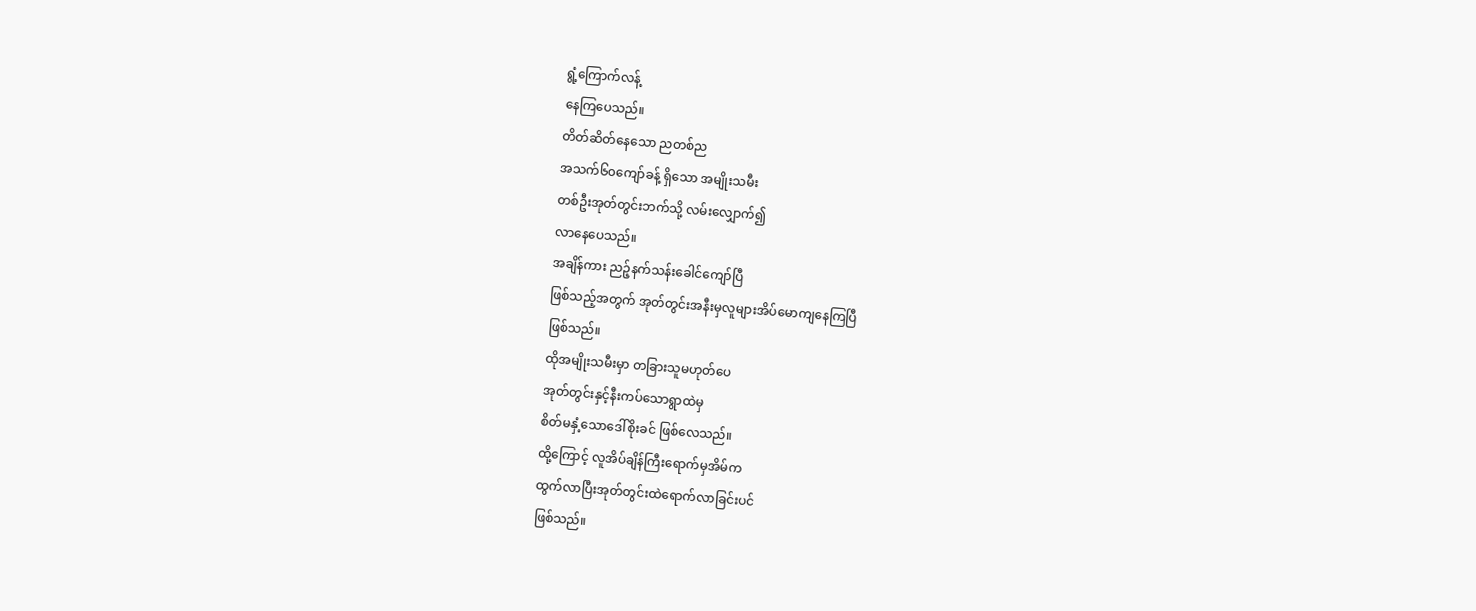ရွံ့ကြောက်လန့်
နေကြပေသည်။
တိတ်ဆိတ်နေသော ညတစ်ည
အသက်၆၀ကျော်ခန့် ရှိသော အမျိုးသမီး
တစ်ဦးအုတ်တွင်းဘက်သို့ လမ်းလျှောက်၍
လာနေပေသည်။
အချိန်ကား ညဉ့်နက်သန်းခေါင်ကျော်ပြီ
ဖြစ်သည့်အတွက် အုတ်တွင်းအနီးမှလူများအိပ်မောကျနေကြပြီ
ဖြစ်သည်။
ထိုအမျိုးသမီးမှာ တခြားသူမဟုတ်ပေ
အုတ်တွင်းနှင့်နီးကပ်သောရွာထဲမှ
စိတ်မနှံ့သောဒေါ်စိုးခင် ဖြစ်လေသည်။
ထို့ကြောင့် လူအိပ်ချိန်ကြီးရောက်မှအိမ်က
ထွက်လာပြီးအုတ်တွင်းထဲရောက်လာခြင်းပင်
ဖြစ်သည်။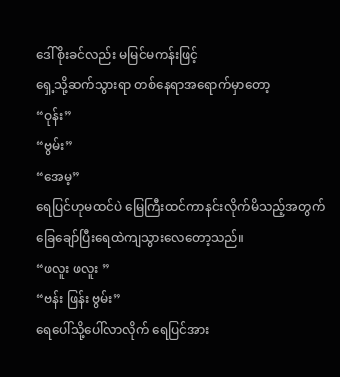ဒေါ်စိုးခင်လည်း မမြင်မကန်းဖြင့်
ရှေ့သို့ဆက်သွားရာ တစ်နေရာအရောက်မှာတော့
“ဝုန်း”
“ဗွမ်း”
“အေမ့”
ရေပြင်ဟုမထင်ပဲ မြေကြီးထင်ကာနင်းလိုက်မိသည့်အတွက်
ခြေချော်ပြီးရေထဲကျသွားလေတော့သည်။
“ဖလူး ဖလူး ”
“ဗန်း ဖြန်း ဗွမ်း”
ရေပေါ်သို့ပေါ်လာလိုက် ရေပြင်အား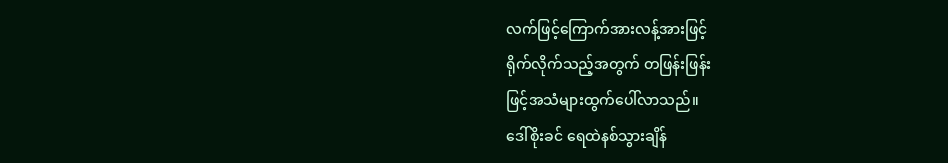လက်ဖြင့်ကြောက်အားလန့်အားဖြင့်
ရိုက်လိုက်သည့်အတွက် တဖြန်းဖြန်း
ဖြင့်အသံများထွက်ပေါ်လာသည်။
ဒေါ်စိုးခင် ရေထဲနစ်သွားချိန်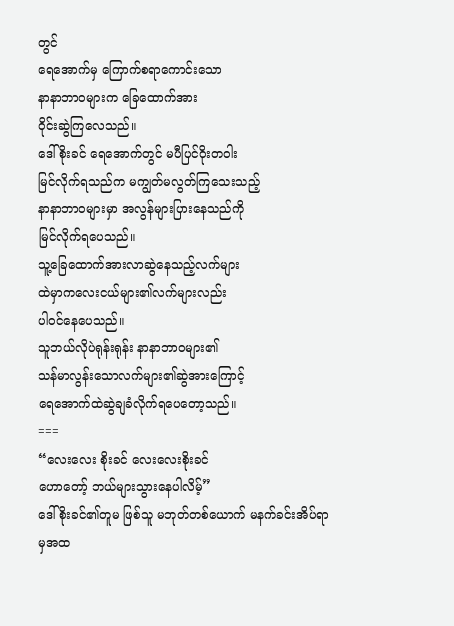တွင်
ရေအောက်မှ ကြောက်စရာကောင်းသော
နာနာဘာဝများက ခြေထောက်အား
ဝိုင်းဆွဲကြလေသည်။
ဒေါ်စိုးခင် ရေအောက်တွင် မပီပြင်ဝိုးတဝါး
မြင်လိုက်ရသည်က မကျွတ်မလွတ်ကြသေးသည့်
နာနာဘာဝများမှာ အလွန်များပြားနေသည်ကို
မြင်လိုက်ရပေသည်။
သူ့ခြေထောက်အားလာဆွဲနေသည့်လက်များ
ထဲမှာကလေးငယ်များ၏လက်များလည်း
ပါဝင်နေပေသည်။
သူဘယ်လိုပဲရုန်းရုန်း နာနာဘာဝများ၏
သန်မာလွန်းသောလက်များ၏ဆွဲအားကြောင့်
ရေအောက်ထဲဆွဲချခံလိုက်ရပေတော့သည်။
===
“လေးလေး စိုးခင် လေးလေးစိုးခင်
ဟောတော့် ဘယ်များသွားနေပါလိမ့်”
ဒေါ်စိုးခင်၏တူမ ဖြစ်သူ မဘုတ်တစ်ယောက် မနက်ခင်းအိပ်ရာမှအထ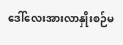ဒေါ်လေးအားလာနှိုးစဉ်မ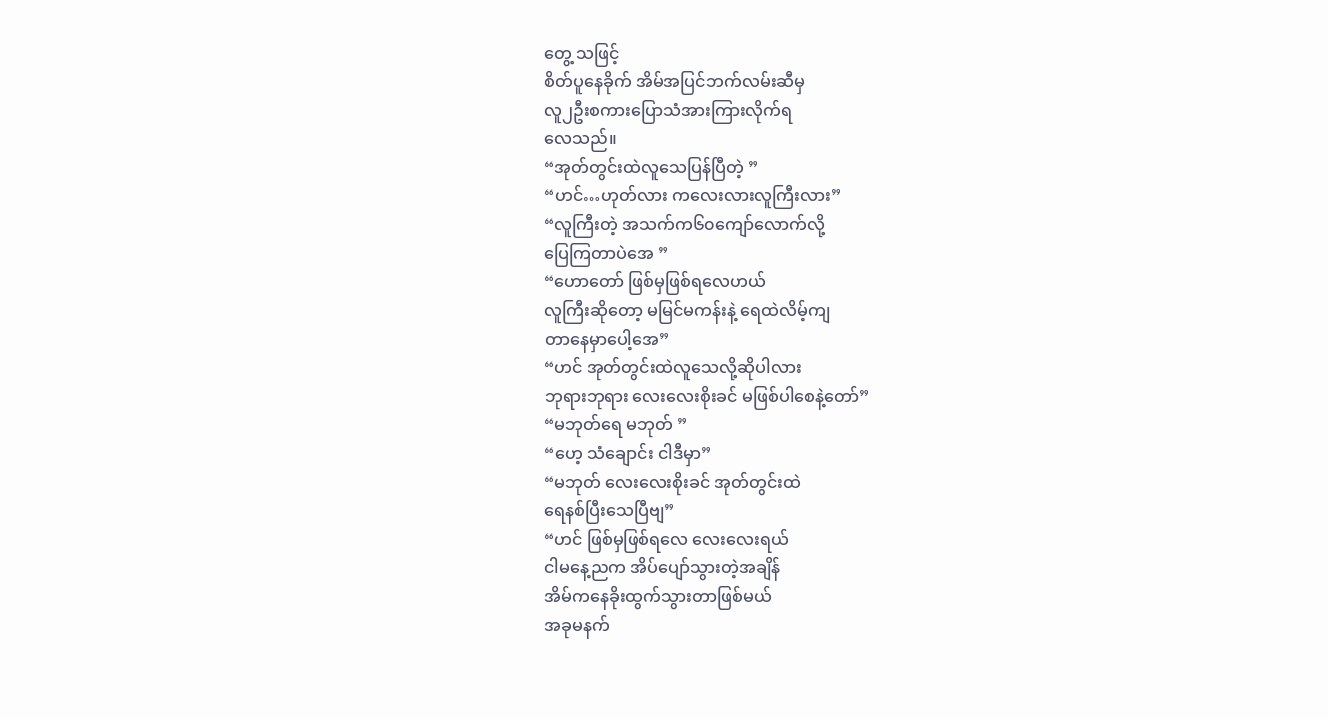တွေ့ သဖြင့်
စိတ်ပူနေခိုက် အိမ်အပြင်ဘက်လမ်းဆီမှ
လူ၂ဦးစကားပြောသံအားကြားလိုက်ရ
လေသည်။
“အုတ်တွင်းထဲလူသေပြန်ပြီတဲ့ ”
“ဟင်…ဟုတ်လား ကလေးလားလူကြီးလား”
“လူကြီးတဲ့ အသက်က၆၀ကျော်လောက်လို့
ပြေကြတာပဲအေ ”
“ဟောတော် ဖြစ်မှဖြစ်ရလေဟယ်
လူကြီးဆိုတော့ မမြင်မကန်းနဲ့ ရေထဲလိမ့်ကျ
တာနေမှာပေါ့အေ”
“ဟင် အုတ်တွင်းထဲလူသေလို့ဆိုပါလား
ဘုရားဘုရား လေးလေးစိုးခင် မဖြစ်ပါစေနဲ့တော်”
“မဘုတ်ရေ မဘုတ် ”
“ဟေ့ သံချောင်း ငါဒီမှာ”
“မဘုတ် လေးလေးစိုးခင် အုတ်တွင်းထဲ
ရေနစ်ပြီးသေပြီဗျ”
“ဟင် ဖြစ်မှဖြစ်ရလေ လေးလေးရယ်
ငါမနေ့ညက အိပ်ပျော်သွားတဲ့အချိန်
အိမ်ကနေခိုးထွက်သွားတာဖြစ်မယ်
အခုမနက်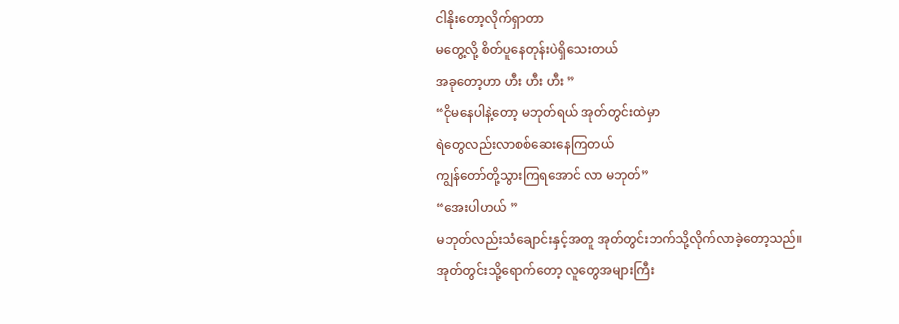ငါနိုးတော့လိုက်ရှာတာ
မတွေ့လို့ စိတ်ပူနေတုန်းပဲရှိသေးတယ်
အခုတော့ဟာ ဟီး ဟီး ဟီး ”
“ငိုမနေပါနဲ့တော့ မဘုတ်ရယ် အုတ်တွင်းထဲမှာ
ရဲတွေလည်းလာစစ်ဆေးနေကြတယ်
ကျွန်တော်တို့သွားကြရအောင် လာ မဘုတ်”
“အေးပါဟယ် ”
မဘုတ်လည်းသံချောင်းနှင့်အတူ အုတ်တွင်းဘက်သို့လိုက်လာခဲ့တော့သည်။
အုတ်တွင်းသို့ရောက်တော့ လူတွေအများကြီး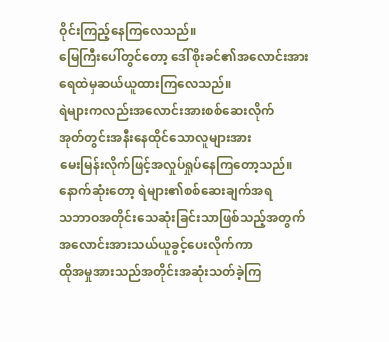ဝိုင်းကြည့်နေကြလေသည်။
မြေကြီးပေါ်တွင်တော့ ဒေါ်စိုးခင်၏အလောင်းအား
ရေထဲမှဆယ်ယူထားကြလေသည်။
ရဲများကလည်းအလောင်းအားစစ်ဆေးလိုက်
အုတ်တွင်းအနီးနေထိုင်သောလူများအား
မေးမြန်းလိုက်ဖြင့်အလှုပ်ရှုပ်နေကြတော့သည်။
နောက်ဆုံးတော့ ရဲများ၏စစ်ဆေးချက်အရ
သဘာဝအတိုင်းသေဆုံးခြင်းသာဖြစ်သည့်အတွက်
အလောင်းအားသယ်ယူခွင့်ပေးလိုက်ကာ
ထိုအမှုအားသည်အတိုင်းအဆုံးသတ်ခဲ့ကြ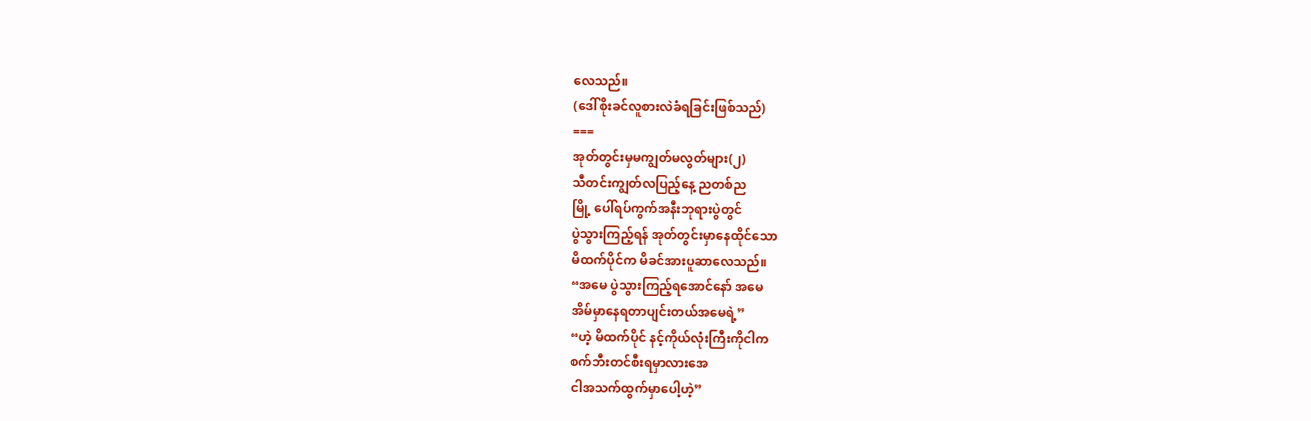လေသည်။
(ဒေါ်စိုးခင်လူစားလဲခံရခြင်းဖြစ်သည်)
===
အုတ်တွင်းမှမကျွတ်မလွတ်များ(၂)
သီတင်းကျွတ်လပြည့်နေ့ ညတစ်ည
မြို့ ပေါ်ရပ်ကွက်အနီးဘုရားပွဲတွင်
ပွဲသွားကြည့်ရန် အုတ်တွင်းမှာနေထိုင်သော
မိထက်ပိုင်က မိခင်အားပူဆာလေသည်။
“အမေ ပွဲသွားကြည့်ရအောင်နော် အမေ
အိမ်မှာနေရတာပျင်းတယ်အမေရဲ့”
“ဟဲ့ မိထက်ပိုင် နင့်ကိုယ်လုံးကြီးကိုငါက
စက်ဘီးတင်စီးရမှာလားအေ
ငါအသက်ထွက်မှာပေါ့ဟဲ့”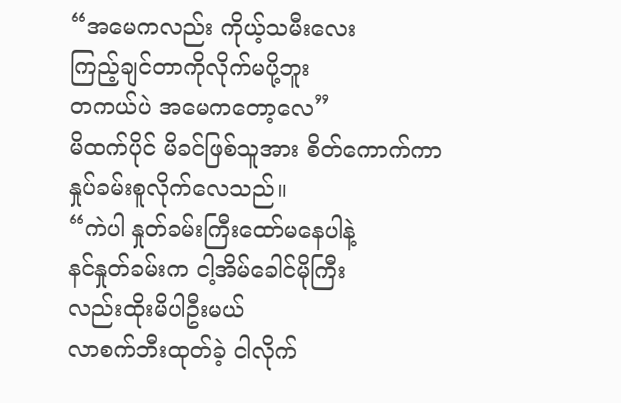“အမေကလည်း ကိုယ့်သမီးလေး
ကြည့်ချင်တာကိုလိုက်မပို့ဘူး
တကယ်ပဲ အမေကတော့လေ”
မိထက်ပိုင် မိခင်ဖြစ်သူအား စိတ်ကောက်ကာ
နှုပ်ခမ်းစူလိုက်လေသည်။
“ကဲပါ နှုတ်ခမ်းကြီးထော်မနေပါနဲ့
နင်နှုတ်ခမ်းက ငါ့အိမ်ခေါင်မိုကြီး
လည်းထိုးမိပါဦးမယ်
လာစက်ဘီးထုတ်ခဲ့ ငါလိုက်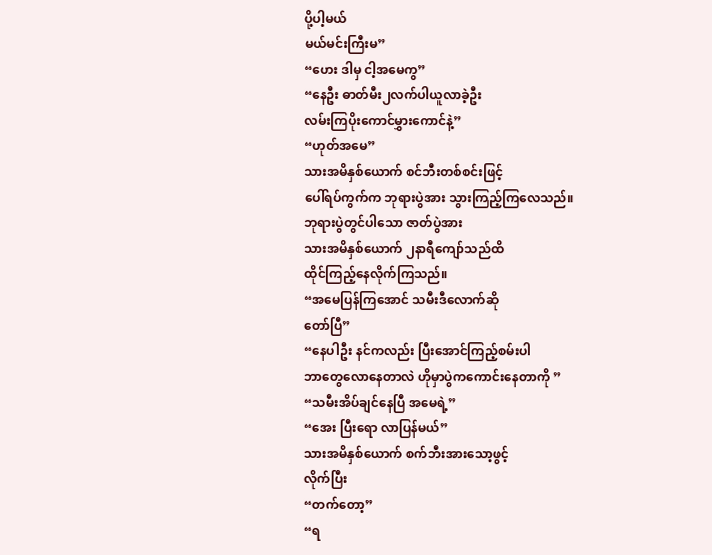ပို့ပါ့မယ်
မယ်မင်းကြီးမ”
“ဟေး ဒါမှ ငါ့အမေကွ”
“နေဦး ဓာတ်မီး၂လက်ပါယူလာခဲ့ဦး
လမ်းကြပိုးကောင်မွှားကောင်နဲ့”
“ဟုတ်အမေ”
သားအမိနှစ်ယောက် စင်ဘီးတစ်စင်းဖြင့်
ပေါ်ရပ်ကွက်က ဘုရားပွဲအား သွားကြည့်ကြလေသည်။
ဘုရားပွဲတွင်ပါသော ဇာတ်ပွဲအား
သားအမိနှစ်ယောက် ၂နာရီကျော်သည်ထိ
ထိုင်ကြည့်နေလိုက်ကြသည်။
“အမေပြန်ကြအောင် သမီးဒီလောက်ဆို
တော်ပြီ”
“နေပါဦး နင်ကလည်း ပြီးအောင်ကြည့်စမ်းပါ
ဘာတွေလောနေတာလဲ ဟိုမှာပွဲကကောင်းနေတာကို ”
“သမီးအိပ်ချင်နေပြီ အမေရဲ့”
“အေး ပြီးရော လာပြန်မယ်”
သားအမိနှစ်ယောက် စက်ဘီးအားသော့ဖွင့်
လိုက်ပြီး
“တက်တော့”
“ရ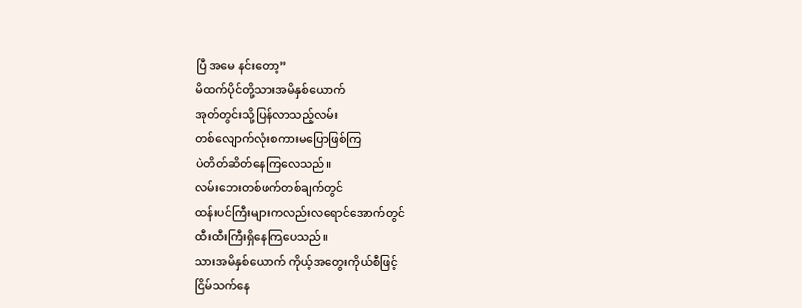ပြီ အမေ နင်းတော့”
မိထက်ပိုင်တို့သားအမိနှစ်ယောက်
အုတ်တွင်းသို့ပြန်လာသည့်လမ်း
တစ်လျောက်လုံးစကားမပြောဖြစ်ကြ
ပဲတိတ်ဆိတ်နေကြလေသည်။
လမ်းဘေးတစ်ဖက်တစ်ချက်တွင်
ထန်းပင်ကြီးများကလည်းလရောင်အောက်တွင်
ထီးထီးကြီးရှိနေကြပေသည်။
သားအမိနှစ်ယောက် ကိုယ့်အတွေးကိုယ်စီဖြင့်
ငြိမ်သက်နေ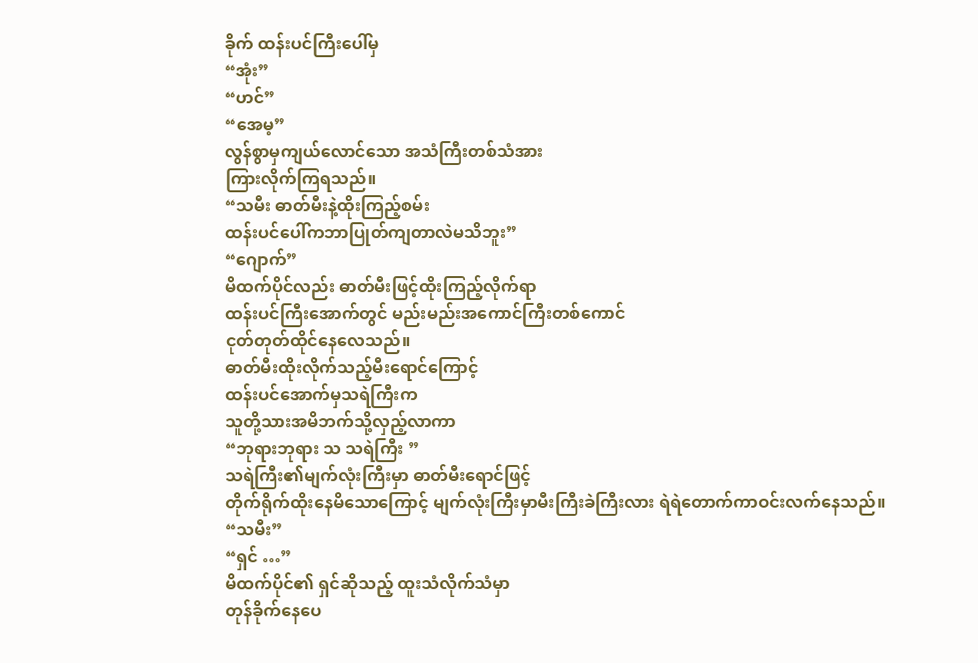ခိုက် ထန်းပင်ကြီးပေါ်မှ
“အုံး”
“ဟင်”
“အေမ့”
လွန်စွာမှကျယ်လောင်သော အသံကြီးတစ်သံအား
ကြားလိုက်ကြရသည်။
“သမီး ဓာတ်မီးနဲ့ထိုးကြည့်စမ်း
ထန်းပင်ပေါ်ကဘာပြုတ်ကျတာလဲမသိဘူး”
“ဂျောက်”
မိထက်ပိုင်လည်း ဓာတ်မီးဖြင့်ထိုးကြည့်လိုက်ရာ
ထန်းပင်ကြီးအောက်တွင် မည်းမည်းအကောင်ကြီးတစ်ကောင်
ငုတ်တုတ်ထိုင်နေလေသည်။
ဓာတ်မီးထိုးလိုက်သည့်မီးရောင်ကြောင့်
ထန်းပင်အောက်မှသရဲကြီးက
သူတို့သားအမိဘက်သို့လှည့်လာကာ
“ဘုရားဘုရား သ သရဲကြီး ”
သရဲကြီး၏မျက်လုံးကြီးမှာ ဓာတ်မီးရောင်ဖြင့်
တိုက်ရိုက်ထိုးနေမိသောကြောင့် မျက်လုံးကြီးမှာမီးကြီးခဲကြီးလား ရဲရဲတောက်ကာဝင်းလက်နေသည်။
“သမီး”
“ရှင် …”
မိထက်ပိုင်၏ ရှင်ဆိုသည့် ထူးသံလိုက်သံမှာ
တုန်ခိုက်နေပေ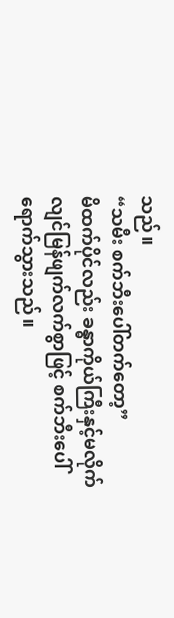သည်။
“သမီး စက်ဘီးပေါ်တက်တော့”
မိထက်ပိုင်လည်း ခန္ဓာကိုယ်ကြီးနှင့်မလိုက်
လျင်မြန်ဖျက်လက်စွာဖြင့် စက်ဘီးပေါ်
ရောက်သွားသည်။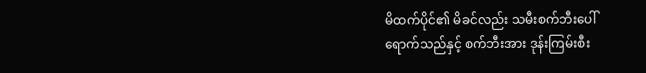မိထက်ပိုင်၏ မိခင်လည်း သမီးစက်ဘီးပေါ်
ရောက်သည်နှင့် စက်ဘီးအား ဒုန်းကြမ်းစီး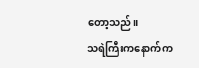တော့သည်။
သရဲကြီးကနောက်က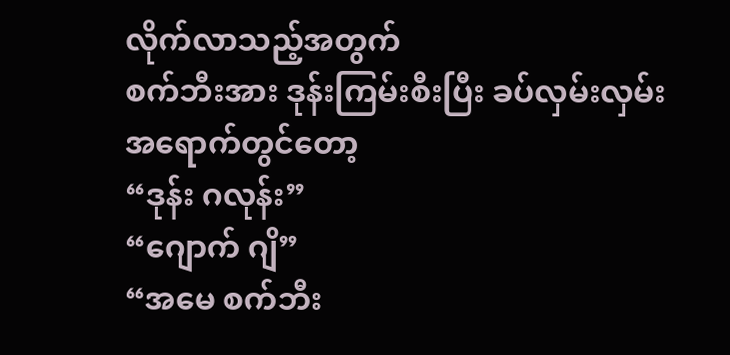လိုက်လာသည့်အတွက်
စက်ဘီးအား ဒုန်းကြမ်းစီးပြီး ခပ်လှမ်းလှမ်း
အရောက်တွင်တော့
“ဒုန်း ဂလုန်း”
“ဂျောက် ဂျိ”
“အမေ စက်ဘီး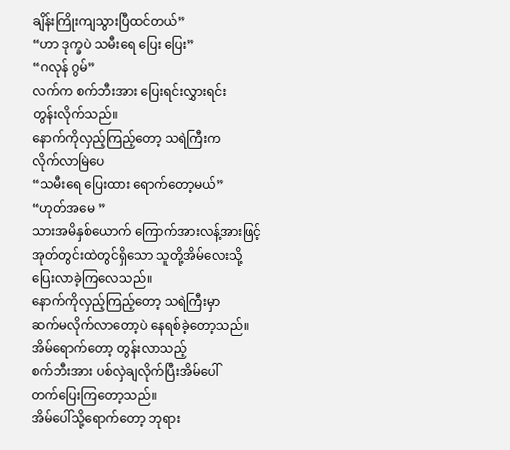ချိန်းကြိုးကျသွားပြီထင်တယ်”
“ဟာ ဒုက္ခပဲ သမီးရေ ပြေး ပြေး”
“ဂလုန် ဂွမ်”
လက်က စက်ဘီးအား ပြေးရင်းလွှားရင်း
တွန်းလိုက်သည်။
နောက်ကိုလှည့်ကြည့်တော့ သရဲကြီးက
လိုက်လာမြဲပေ
“သမီးရေ ပြေးထား ရောက်တော့မယ်”
“ဟုတ်အမေ ”
သားအမိနှစ်ယောက် ကြောက်အားလန့်အားဖြင့်
အုတ်တွင်းထဲတွင်ရှိသော သူတို့အိမ်လေးသို့
ပြေးလာခဲ့ကြလေသည်။
နောက်ကိုလှည့်ကြည့်တော့ သရဲကြီးမှာ
ဆက်မလိုက်လာတော့ပဲ နေရစ်ခဲ့တော့သည်။
အိမ်ရောက်တော့ တွန်းလာသည့်
စက်ဘီးအား ပစ်လှဲချလိုက်ပြီးအိမ်ပေါ်
တက်ပြေးကြတော့သည်။
အိမ်ပေါ်သို့ရောက်တော့ ဘုရား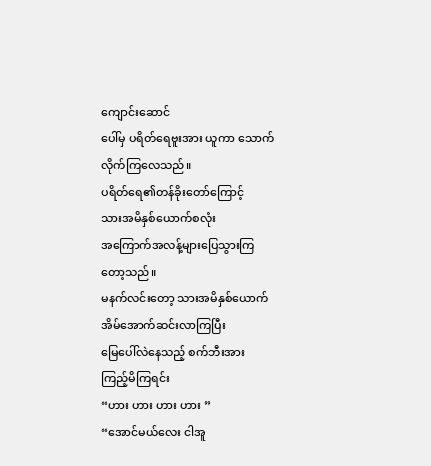ကျောင်းဆောင်
ပေါ်မှ ပရိတ်ရေဗူးအား ယူကာ သောက်လိုက်ကြလေသည်။
ပရိတ်ရေ၏တန်ခိုးတော်ကြောင့်
သားအမိနှစ်ယောက်စလုံး
အကြောက်အလန့်များပြေသွားကြ
တော့သည်။
မနက်လင်းတော့ သားအမိနှစ်ယောက်
အိမ်အောက်ဆင်းလာကြပြီး
မြေပေါ်လဲနေသည့် စက်ဘီးအား
ကြည့်မိကြရင်း
“ဟား ဟား ဟား ဟား ”
“အောင်မယ်လေး ငါအူ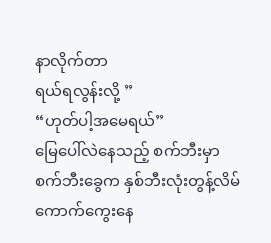နာလိုက်တာ
ရယ်ရလွန်းလို့ ”
“ဟုတ်ပါ့အမေရယ်”
မြေပေါ်လဲနေသည့် စက်ဘီးမှာ
စက်ဘီးခွေက နှစ်ဘီးလုံးတွန့်လိမ်
ကောက်ကွေးနေ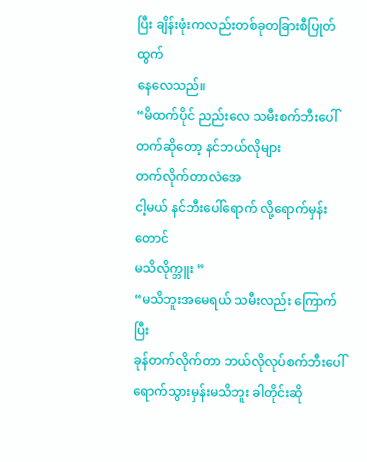ပြီး ချိန်းဖုံးကလည်းတစ်ခုတခြားစီပြုတ်ထွက်
နေလေသည်။
“မိထက်ပိုင် ညည်းလေ သမီးစက်ဘီးပေါ်တက်ဆိုတော့ နင်ဘယ်လိုများ
တက်လိုက်တာလဲအေ
ငါ့မယ် နင်ဘီးပေါ်ရောက် လို့ရောက်မှန်းတောင်
မသိလိုက္ဘူး ”
“မသိဘူးအမေရယ် သမီးလည်း ကြောက်ပြီး
ခုန်တက်လိုက်တာ ဘယ်လိုလုပ်စက်ဘီးပေါ်
ရောက်သွားမှန်းမသိဘူး ခါတိုင်းဆို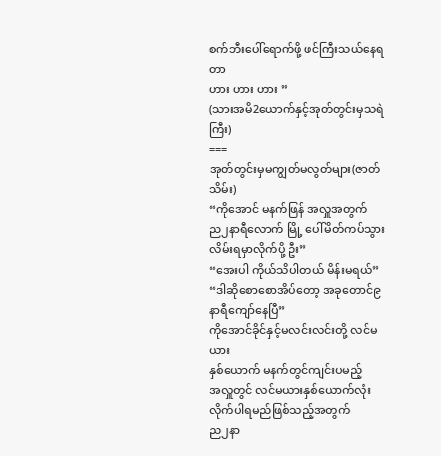စက်ဘီးပေါ်ရောက်ဖို့ ဖင်ကြီးသယ်နေရတာ
ဟား ဟား ဟား ”
(သားအမိ2ယောက်နှင့်အုတ်တွင်းမှသရဲကြီး)
===
အုတ်တွင်းမှမကျွတ်မလွတ်များ(ဇာတ်သိမ်း)
“ကိုအောင် မနက်ဖြန် အလှူအတွက်
ည၂နာရီလောက် မြို့ ပေါ်မိတ်ကပ်သွားလိမ်းရမှာလိုက်ပို့ ဦး”
“အေးပါ ကိုယ်သိပါတယ် မိန်းမရယ်”
“ဒါဆိုစောစောအိပ်တော့ အခုတောင်၉နာရီကျော်နေပြီ”
ကိုအောင်ခိုင်နှင့်မလင်းလင်းတို့ လင်မယား
နှစ်ယောက် မနက်တွင်ကျင်းပမည့်
အလှူတွင် လင်မယားနှစ်ယောက်လုံး
လိုက်ပါရမည်ဖြစ်သည့်အတွက်
ည၂နာ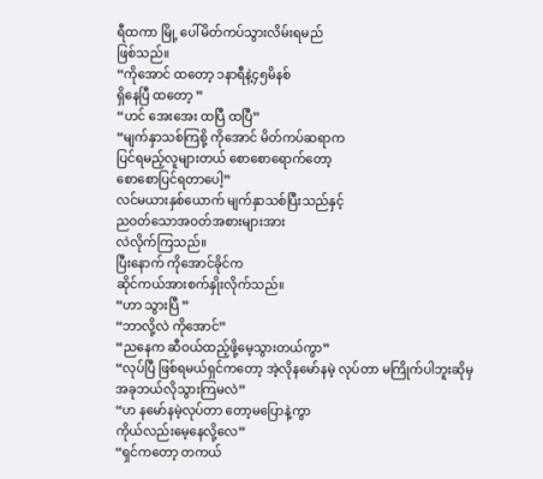ရီထကာ မြို့ ပေါ်မိတ်ကပ်သွားလိမ်းရမည်
ဖြစ်သည်။
“ကိုအောင် ထတော့ ၁နာရီနဲ့၄၅မိနစ်
ရှိနေပြီ ထတော့ ”
“ဟင် အေးအေး ထပြီ ထပြီ”
“မျက်နှာသစ်ကြစို့ ကိုအောင် မိတ်ကပ်ဆရာက
ပြင်ရမည့်လူများတယ် စောစောရောက်တော့
စောစောပြင်ရတာပေါ့”
လင်မယားနှစ်ယောက် မျက်နှာသစ်ပြီးသည်နှင့်
ညဝတ်သောအဝတ်အစားများအား
လဲလိုက်ကြသည်။
ပြီးနောက် ကိုအောင်ခိုင်က
ဆိုင်ကယ်အားစက်နှိုးလိုက်သည်။
“ဟာ သွားပြီ ”
“ဘာလို့လဲ ကိုအောင်”
“ညနေက ဆီဝယ်ထည့်ဖို့မေ့သွားတယ်ကွာ”
“လုပ်ပြီ ဖြစ်ရမယ်ရှင်ကတော့ အဲ့လိုနမော်နမဲ့ လုပ်တာ မကြိုက်ပါဘူးဆိုမှ
အခုဘယ်လိုသွားကြမလဲ”
“ဟ နမော်နမဲ့လုပ်တာ တော့မပြောနဲ့ကွာ
ကိုယ်လည်းမေ့နေလို့လေ”
“ရှင်ကတော့ တကယ်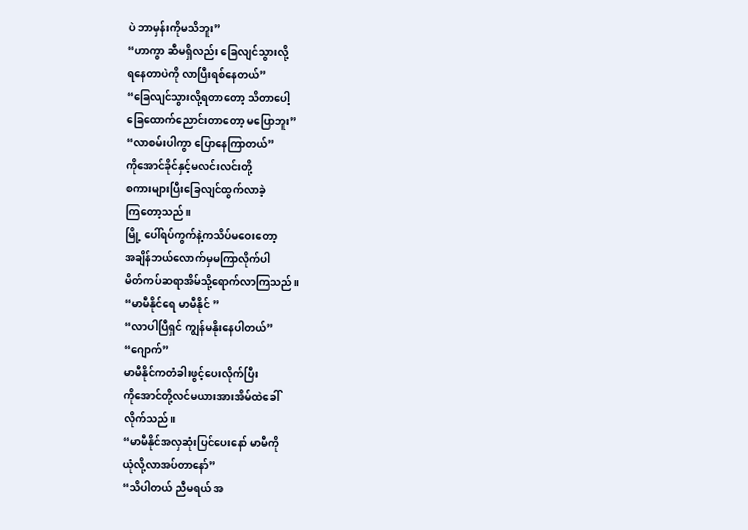ပဲ ဘာမှန်းကိုမသိဘူး”
“ဟာကွာ ဆီမရှိလည်း ခြေလျင်သွားလို့
ရနေတာပဲကို လာပြီးရစ်နေတယ်”
“ခြေလျင်သွားလို့ရတာတော့ သိတာပေါ့
ခြေထောက်ညောင်းတာတော့ မပြောဘူး”
“လာစမ်းပါကွာ ပြောနေကြာတယ်”
ကိုအောင်ခိုင်နှင့်မလင်းလင်းတို့
စကားများပြီးခြေလျင်ထွက်လာခဲ့
ကြတော့သည်။
မြို့ ပေါ်ရပ်ကွက်နဲ့ကသိပ်မဝေးတော့
အချိန်ဘယ်လောက်မှမကြာလိုက်ပါ
မိတ်ကပ်ဆရာအိမ်သို့ရောက်လာကြသည်။
“မာမီနိုင်ရေ မာမီနိုင် ”
“လာပါပြီရှင် ကျွန်မနိုးနေပါတယ်”
“ဂျောက်”
မာမီနိုင်ကတံခါးဖွင့်ပေးလိုက်ပြီး
ကိုအောင်တို့လင်မယားအားအိမ်ထဲခေါ်
လိုက်သည်။
“မာမီနိုင်အလှဆုံးပြင်ပေးနော် မာမီကို
ယုံလို့လာအပ်တာနော်”
“သိပါတယ် ညီမရယ် အ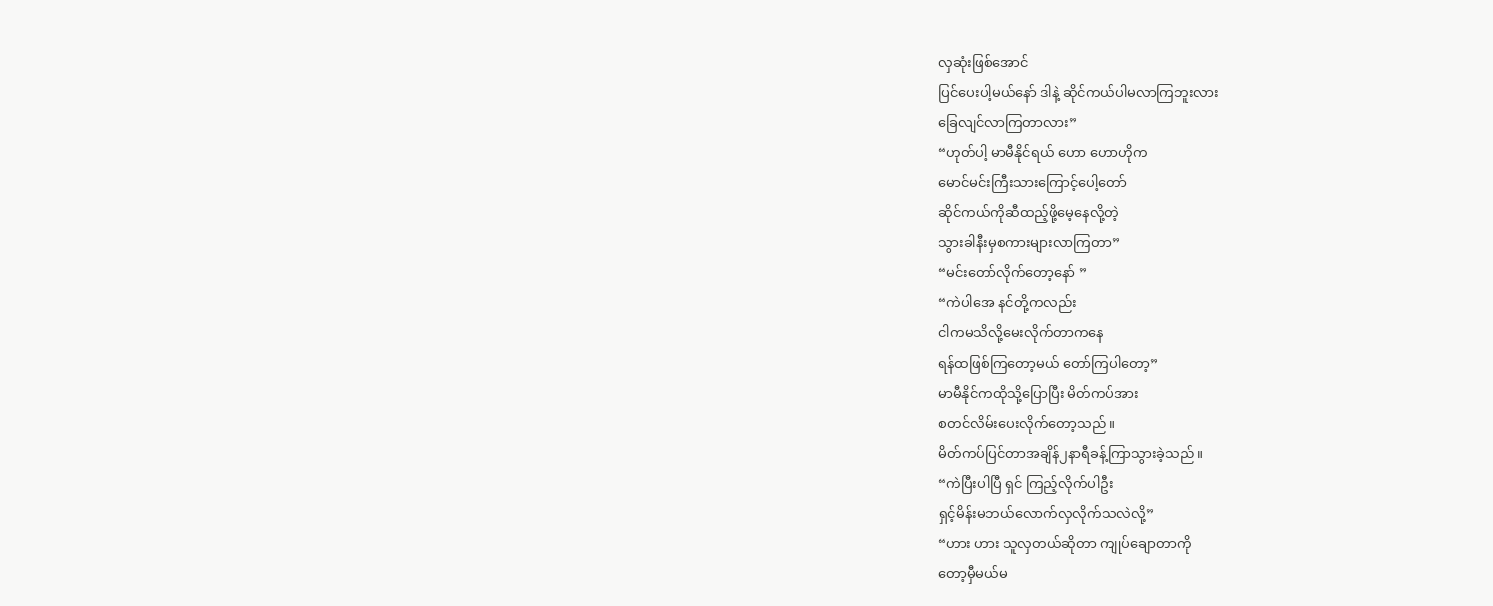လှဆုံးဖြစ်အောင်
ပြင်ပေးပါ့မယ်နော် ဒါနဲ့ ဆိုင်ကယ်ပါမလာကြဘူးလား
ခြေလျင်လာကြတာလား”
“ဟုတ်ပါ့ မာမီနိုင်ရယ် ဟော ဟောဟိုက
မောင်မင်းကြီးသားကြောင့်ပေါ့တော်
ဆိုင်ကယ်ကိုဆီထည့်ဖို့မေ့နေလို့တဲ့
သွားခါနီးမှစကားများလာကြတာ”
“မင်းတော်လိုက်တော့နော် ”
“ကဲပါအေ နင်တို့ကလည်း
ငါကမသိလို့မေးလိုက်တာကနေ
ရန်ထဖြစ်ကြတော့မယ် တော်ကြပါတော့”
မာမီနိုင်ကထိုသို့ပြောပြီး မိတ်ကပ်အား
စတင်လိမ်းပေးလိုက်တော့သည်။
မိတ်ကပ်ပြင်တာအချိန်၂နာရီခန့်ကြာသွားခဲ့သည်။
“ကဲပြီးပါပြီ ရှင် ကြည့်လိုက်ပါဦး
ရှင့်မိန်းမဘယ်လောက်လှလိုက်သလဲလို့”
“ဟား ဟား သူလှတယ်ဆိုတာ ကျုပ်ချောတာကို
တော့မှီမယ်မ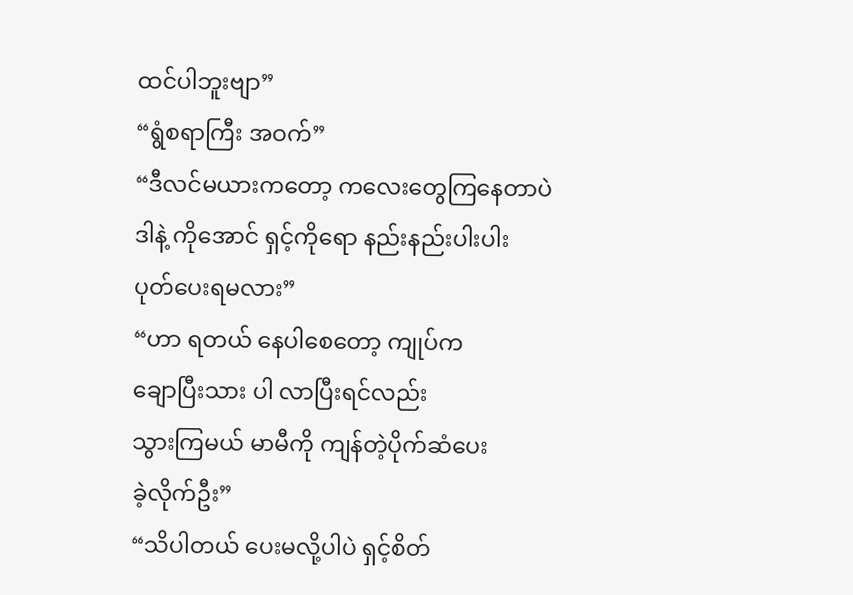ထင်ပါဘူးဗျာ”
“ရွံစရာကြီး အဝက်”
“ဒီလင်မယားကတော့ ကလေးတွေကြနေတာပဲ
ဒါနဲ့ ကိုအောင် ရှင့်ကိုရော နည်းနည်းပါးပါး
ပုတ်ပေးရမလား”
“ဟာ ရတယ် နေပါစေတော့ ကျုပ်က
ချောပြီးသား ပါ လာပြီးရင်လည်း
သွားကြမယ် မာမီကို ကျန်တဲ့ပိုက်ဆံပေး
ခဲ့လိုက်ဦး”
“သိပါတယ် ပေးမလို့ပါပဲ ရှင့်စိတ်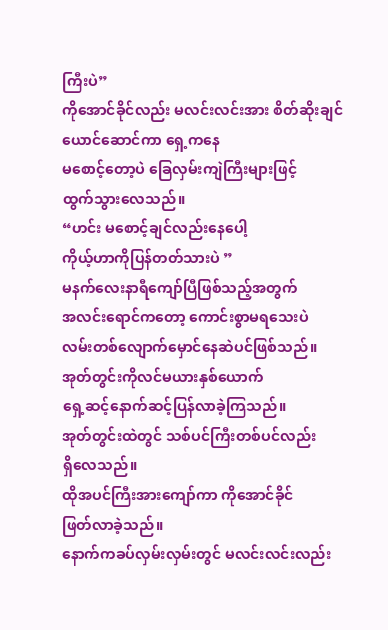ကြီးပဲ”
ကိုအောင်ခိုင်လည်း မလင်းလင်းအား စိတ်ဆိုးချင်ယောင်ဆောင်ကာ ရှေ့ကနေ
မစောင့်တော့ပဲ ခြေလှမ်းကျဲကြီးများဖြင့်
ထွက်သွားလေသည်။
“ဟင်း မစောင့်ချင်လည်းနေပေါ့
ကိုယ့်ဟာကိုပြန်တတ်သားပဲ ”
မနက်လေးနာရီကျော်ပြီဖြစ်သည့်အတွက်
အလင်းရောင်ကတော့ ကောင်းစွာမရသေးပဲ
လမ်းတစ်လျောက်မှောင်နေဆဲပင်ဖြစ်သည်။
အုတ်တွင်းကိုလင်မယားနှစ်ယောက်
ရှေ့ဆင့်နောက်ဆင့်ပြန်လာခဲ့ကြသည်။
အုတ်တွင်းထဲတွင် သစ်ပင်ကြီးတစ်ပင်လည်း
ရှိလေသည်။
ထိုအပင်ကြီးအားကျော်ကာ ကိုအောင်ခိုင်
ဖြတ်လာခဲ့သည်။
နောက်ကခပ်လှမ်းလှမ်းတွင် မလင်းလင်းလည်း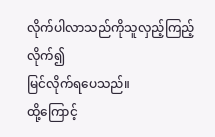လိုက်ပါလာသည်ကိုသူလှည့်ကြည့်လိုက်၍
မြင်လိုက်ရပေသည်။
ထို့ကြောင့်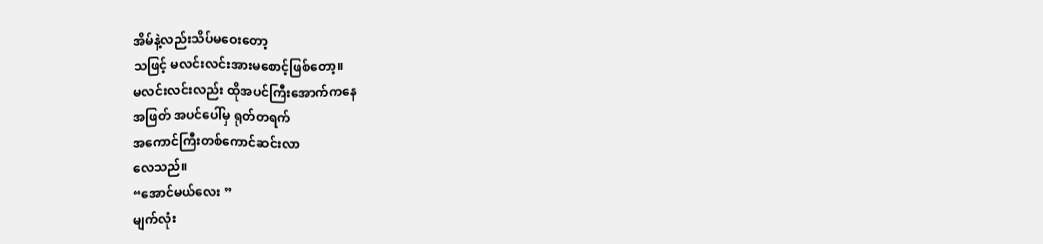အိမ်နဲ့လည်းသိပ်မဝေးတော့
သဖြင့် မလင်းလင်းအားမစောင့်ဖြစ်တော့။
မလင်းလင်းလည်း ထိုအပင်ကြီးအောက်ကနေ
အဖြတ် အပင်ပေါ်မှ ရုတ်တရက်
အကောင်ကြီးတစ်ကောင်ဆင်းလာ
လေသည်။
“အောင်မယ်လေး ”
မျက်လုံး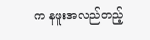က နဖူးအလည်တည့်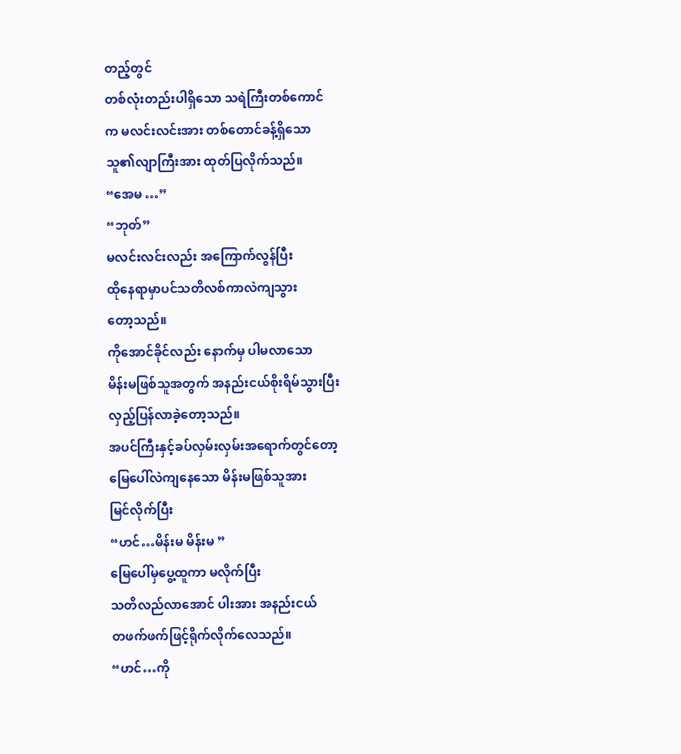တည့်တွင်
တစ်လုံးတည်းပါရှိသော သရဲကြီးတစ်ကောင်
က မလင်းလင်းအား တစ်တောင်ခန့်ရှိသော
သူ၏လျာကြီးအား ထုတ်ပြလိုက်သည်။
“အေမ …”
“ဘုတ်”
မလင်းလင်းလည်း အကြောက်လွန်ပြီး
ထိုနေရာမှာပင်သတိလစ်ကာလဲကျသွား
တော့သည်။
ကိုအောင်ခိုင်လည်း နောက်မှ ပါမလာသော
မိန်းမဖြစ်သူအတွက် အနည်းငယ်စိုးရိမ်သွားပြီး
လှည့်ပြန်လာခဲ့တော့သည်။
အပင်ကြီးနှင့်ခပ်လှမ်းလှမ်းအရောက်တွင်တော့
မြေပေါ်လဲကျနေသော မိန်းမဖြစ်သူအား
မြင်လိုက်ပြီး
“ဟင်…မိန်းမ မိန်းမ ”
မြေပေါ်မှပွေ့ထူကာ မလိုက်ပြီး
သတိလည်လာအောင် ပါးအား အနည်းငယ်
တဖက်ဖက်ဖြင့်ရိုက်လိုက်လေသည်။
“ဟင်…ကို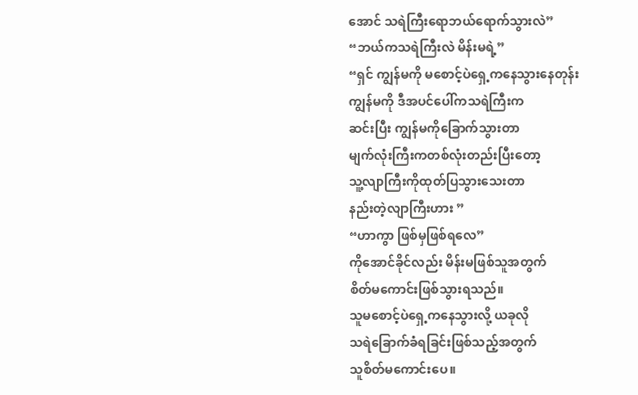အောင် သရဲကြီးရောဘယ်ရောက်သွားလဲ”
“ဘယ်ကသရဲကြီးလဲ မိန်းမရဲ့”
“ရှင် ကျွန်မကို မစောင့်ပဲရှေ့ကနေသွားနေတုန်း
ကျွန်မကို ဒီအပင်ပေါ်ကသရဲကြီးက
ဆင်းပြီး ကျွန်မကိုခြောက်သွားတာ
မျက်လုံးကြီးကတစ်လုံးတည်းပြီးတော့
သူ့လျာကြီးကိုထုတ်ပြသွားသေးတာ
နည်းတဲ့လျာကြီးဟား ”
“ဟာကွာ ဖြစ်မှဖြစ်ရလေ”
ကိုအောင်ခိုင်လည်း မိန်းမဖြစ်သူအတွက်
စိတ်မကောင်းဖြစ်သွားရသည်။
သူမစောင့်ပဲရှေ့ကနေသွားလို့ ယခုလို
သရဲခြောက်ခံရခြင်းဖြစ်သည့်အတွက်
သူစိတ်မကောင်းပေ။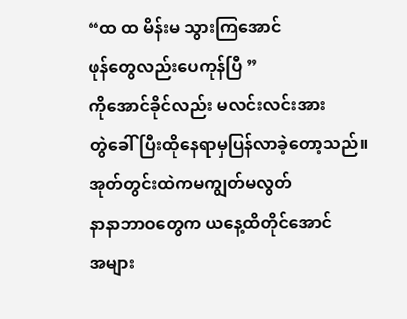“ထ ထ မိန်းမ သွားကြအောင်
ဖုန်တွေလည်းပေကုန်ပြီ ”
ကိုအောင်ခိုင်လည်း မလင်းလင်းအား
တွဲခေါ်ပြီးထိုနေရာမှပြန်လာခဲ့တော့သည်။
အုတ်တွင်းထဲကမကျွတ်မလွတ်
နာနာဘာဝတွေက ယနေ့ထိတိုင်အောင်
အများ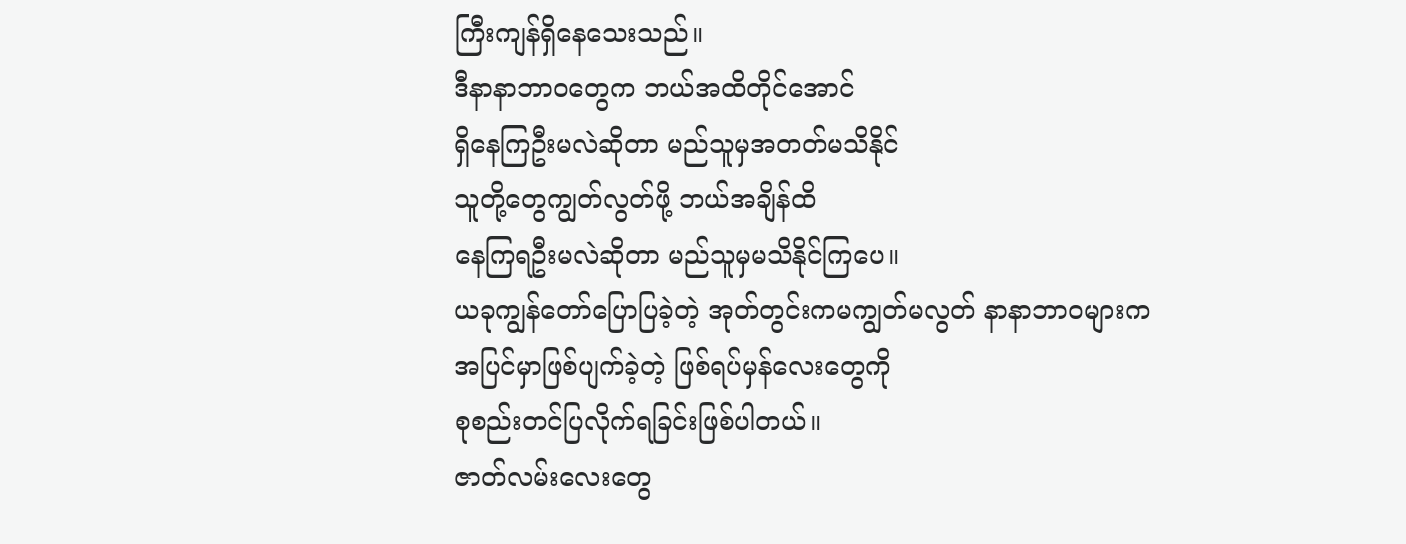ကြီးကျန်ရှိနေသေးသည်။
ဒီနာနာဘာဝတွေက ဘယ်အထိတိုင်အောင်
ရှိနေကြဦးမလဲဆိုတာ မည်သူမှအတတ်မသိနိုင်
သူတို့တွေကျွတ်လွတ်ဖို့ ဘယ်အချိန်ထိ
နေကြရဦးမလဲဆိုတာ မည်သူမှမသိနိုင်ကြပေ။
ယခုကျွန်တော်ပြောပြခဲ့တဲ့ အုတ်တွင်းကမကျွတ်မလွတ် နာနာဘာဝများက
အပြင်မှာဖြစ်ပျက်ခဲ့တဲ့ ဖြစ်ရပ်မှန်လေးတွေကို
စုစည်းတင်ပြလိုက်ရခြင်းဖြစ်ပါတယ်။
ဇာတ်လမ်းလေးတွေ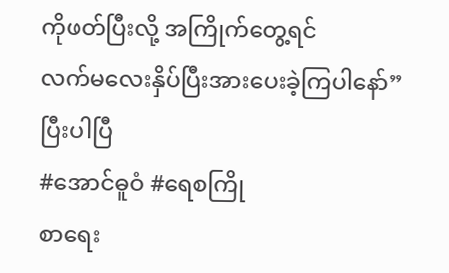ကိုဖတ်ပြီးလို့ အကြိုက်တွေ့ရင်
လက်မလေးနှိပ်ပြီးအားပေးခဲ့ကြပါနော်”
ပြီးပါပြီ
#အောင်ဓူဝံ #ရေစကြို
စာရေး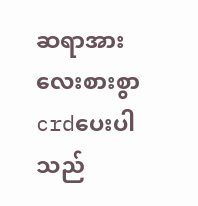ဆရာအားလေးစားစွာcrdပေးပါသည်